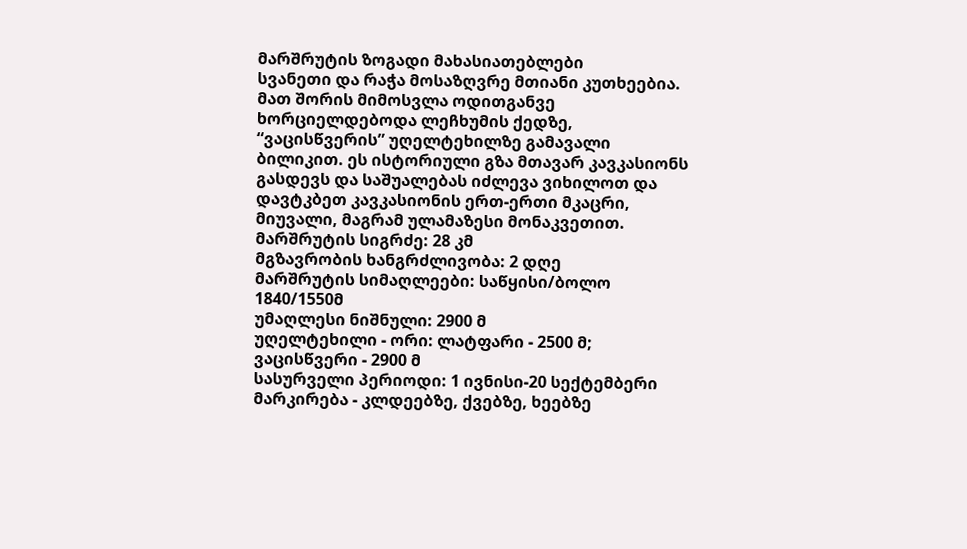მარშრუტის ზოგადი მახასიათებლები
სვანეთი და რაჭა მოსაზღვრე მთიანი კუთხეებია. მათ შორის მიმოსვლა ოდითგანვე ხორციელდებოდა ლეჩხუმის ქედზე, “ვაცისწვერის” უღელტეხილზე გამავალი ბილიკით. ეს ისტორიული გზა მთავარ კავკასიონს გასდევს და საშუალებას იძლევა ვიხილოთ და დავტკბეთ კავკასიონის ერთ-ერთი მკაცრი, მიუვალი, მაგრამ ულამაზესი მონაკვეთით.
მარშრუტის სიგრძე: 28 კმ
მგზავრობის ხანგრძლივობა: 2 დღე
მარშრუტის სიმაღლეები: საწყისი/ბოლო 1840/1550მ
უმაღლესი ნიშნული: 2900 მ
უღელტეხილი - ორი: ლატფარი - 2500 მ; ვაცისწვერი - 2900 მ
სასურველი პერიოდი: 1 ივნისი-20 სექტემბერი
მარკირება - კლდეებზე, ქვებზე, ხეებზე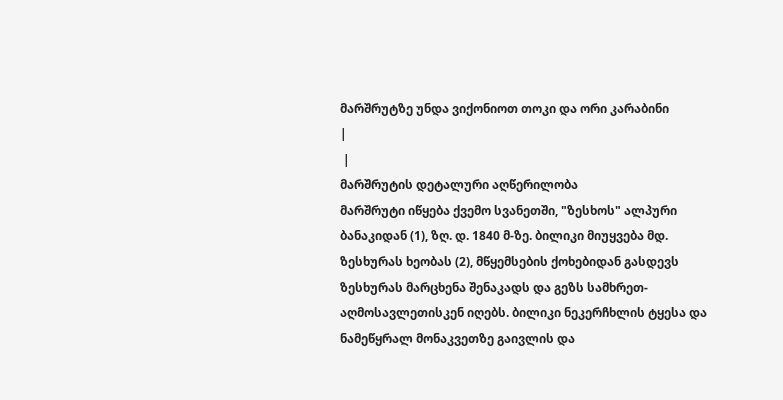მარშრუტზე უნდა ვიქონიოთ თოკი და ორი კარაბინი
|
 |
მარშრუტის დეტალური აღწერილობა
მარშრუტი იწყება ქვემო სვანეთში, "ზესხოს" ალპური ბანაკიდან (1), ზღ. დ. 1840 მ-ზე. ბილიკი მიუყვება მდ. ზესხურას ხეობას (2), მწყემსების ქოხებიდან გასდევს ზესხურას მარცხენა შენაკადს და გეზს სამხრეთ-აღმოსავლეთისკენ იღებს. ბილიკი ნეკერჩხლის ტყესა და ნამეწყრალ მონაკვეთზე გაივლის და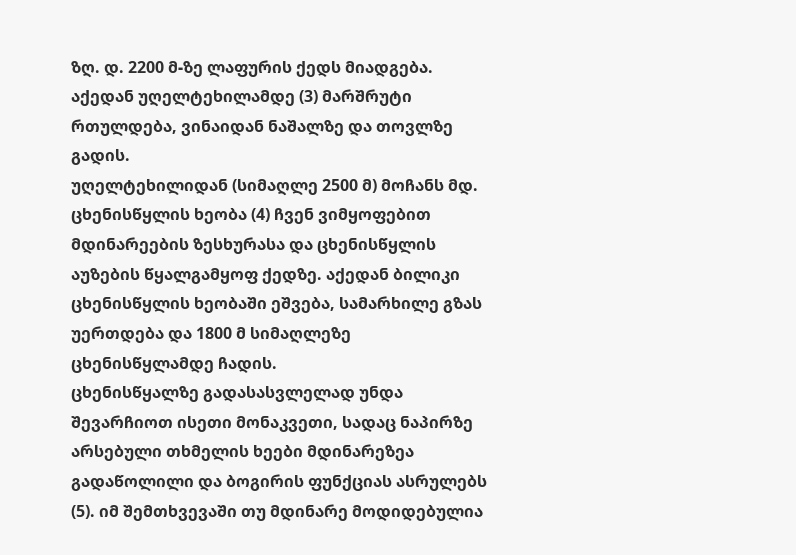ზღ. დ. 2200 მ-ზე ლაფურის ქედს მიადგება. აქედან უღელტეხილამდე (3) მარშრუტი რთულდება, ვინაიდან ნაშალზე და თოვლზე გადის.
უღელტეხილიდან (სიმაღლე 2500 მ) მოჩანს მდ. ცხენისწყლის ხეობა (4) ჩვენ ვიმყოფებით მდინარეების ზესხურასა და ცხენისწყლის აუზების წყალგამყოფ ქედზე. აქედან ბილიკი ცხენისწყლის ხეობაში ეშვება, სამარხილე გზას უერთდება და 1800 მ სიმაღლეზე ცხენისწყლამდე ჩადის.
ცხენისწყალზე გადასასვლელად უნდა შევარჩიოთ ისეთი მონაკვეთი, სადაც ნაპირზე არსებული თხმელის ხეები მდინარეზეა გადაწოლილი და ბოგირის ფუნქციას ასრულებს (5). იმ შემთხვევაში თუ მდინარე მოდიდებულია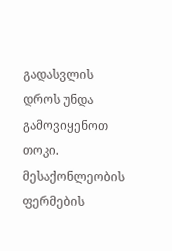გადასვლის დროს უნდა გამოვიყენოთ თოკი.
მესაქონლეობის ფერმების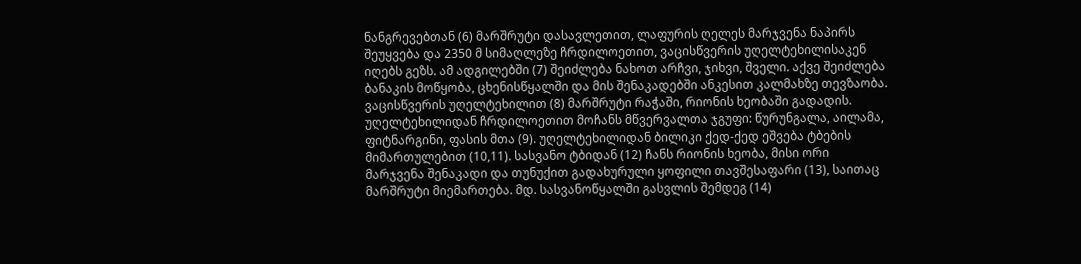ნანგრევებთან (6) მარშრუტი დასავლეთით, ლაფურის ღელეს მარჯვენა ნაპირს შეუყვება და 2350 მ სიმაღლეზე ჩრდილოეთით, ვაცისწვერის უღელტეხილისაკენ იღებს გეზს. ამ ადგილებში (7) შეიძლება ნახოთ არჩვი, ჯიხვი, შველი. აქვე შეიძლება ბანაკის მოწყობა, ცხენისწყალში და მის შენაკადებში ანკესით კალმახზე თევზაობა. ვაცისწვერის უღელტეხილით (8) მარშრუტი რაჭაში, რიონის ხეობაში გადადის. უღელტეხილიდან ჩრდილოეთით მოჩანს მწვერვალთა ჯგუფი: წურუნგალა, აილამა, ფიტნარგინი, ფასის მთა (9). უღელტეხილიდან ბილიკი ქედ-ქედ ეშვება ტბების მიმართულებით (10,11). სასვანო ტბიდან (12) ჩანს რიონის ხეობა, მისი ორი მარჯვენა შენაკადი და თუნუქით გადახურული ყოფილი თავშესაფარი (13), საითაც მარშრუტი მიემართება. მდ. სასვანოწყალში გასვლის შემდეგ (14)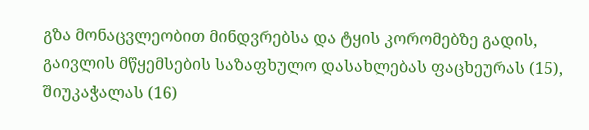გზა მონაცვლეობით მინდვრებსა და ტყის კორომებზე გადის, გაივლის მწყემსების საზაფხულო დასახლებას ფაცხეურას (15), შიუკაჭალას (16)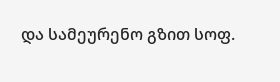და სამეურენო გზით სოფ.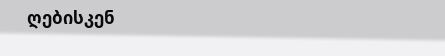ღებისკენ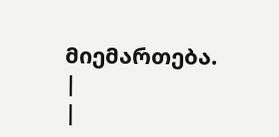მიემართება.
|
|